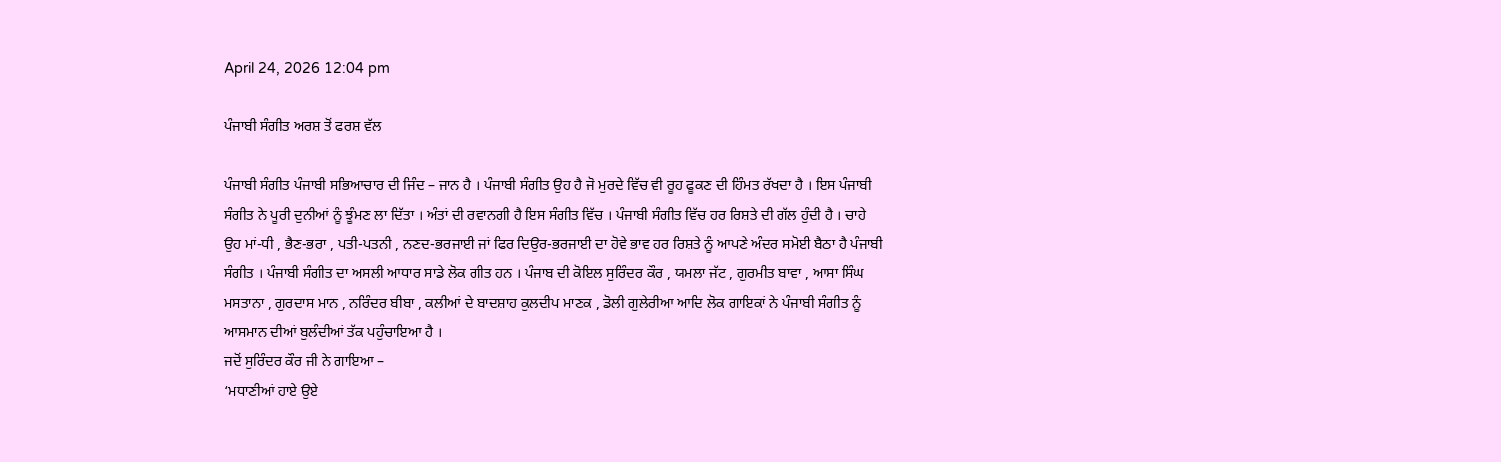April 24, 2026 12:04 pm

ਪੰਜਾਬੀ ਸੰਗੀਤ ਅਰਸ਼ ਤੋਂ ਫਰਸ਼ ਵੱਲ

ਪੰਜਾਬੀ ਸੰਗੀਤ ਪੰਜਾਬੀ ਸਭਿਆਚਾਰ ਦੀ ਜਿੰਦ – ਜਾਨ ਹੈ । ਪੰਜਾਬੀ ਸੰਗੀਤ ਉਹ ਹੈ ਜੋ ਮੁਰਦੇ ਵਿੱਚ ਵੀ ਰੂਹ ਫੂਕਣ ਦੀ ਹਿੰਮਤ ਰੱਖਦਾ ਹੈ । ਇਸ ਪੰਜਾਬੀ ਸੰਗੀਤ ਨੇ ਪੂਰੀ ਦੁਨੀਆਂ ਨੂੰ ਝੂੰਮਣ ਲਾ ਦਿੱਤਾ । ਅੰਤਾਂ ਦੀ ਰਵਾਨਗੀ ਹੈ ਇਸ ਸੰਗੀਤ ਵਿੱਚ । ਪੰਜਾਬੀ ਸੰਗੀਤ ਵਿੱਚ ਹਰ ਰਿਸ਼ਤੇ ਦੀ ਗੱਲ ਹੁੰਦੀ ਹੈ । ਚਾਹੇ ਉਹ ਮਾਂ-ਧੀ , ਭੈਣ-ਭਰਾ , ਪਤੀ-ਪਤਨੀ , ਨਣਦ-ਭਰਜਾਈ ਜਾਂ ਫਿਰ ਦਿਉਰ-ਭਰਜਾਈ ਦਾ ਹੋਵੇ ਭਾਵ ਹਰ ਰਿਸ਼ਤੇ ਨੂੰ ਆਪਣੇ ਅੰਦਰ ਸਮੋਈ ਬੈਠਾ ਹੈ ਪੰਜਾਬੀ ਸੰਗੀਤ । ਪੰਜਾਬੀ ਸੰਗੀਤ ਦਾ ਅਸਲੀ ਆਧਾਰ ਸਾਡੇ ਲੋਕ ਗੀਤ ਹਨ । ਪੰਜਾਬ ਦੀ ਕੋਇਲ ਸੁਰਿੰਦਰ ਕੌਰ , ਯਮਲਾ ਜੱਟ , ਗੁਰਮੀਤ ਬਾਵਾ , ਆਸਾ ਸਿੰਘ ਮਸਤਾਨਾ , ਗੁਰਦਾਸ ਮਾਨ , ਨਰਿੰਦਰ ਬੀਬਾ , ਕਲੀਆਂ ਦੇ ਬਾਦਸ਼ਾਹ ਕੁਲਦੀਪ ਮਾਣਕ , ਡੋਲੀ ਗੁਲੇਰੀਆ ਆਦਿ ਲੋਕ ਗਾਇਕਾਂ ਨੇ ਪੰਜਾਬੀ ਸੰਗੀਤ ਨੂੰ ਆਸਮਾਨ ਦੀਆਂ ਬੁਲੰਦੀਆਂ ਤੱਕ ਪਹੁੰਚਾਇਆ ਹੈ ।
ਜਦੋਂ ਸੁਰਿੰਦਰ ਕੌਰ ਜੀ ਨੇ ਗਾਇਆ –
‘ਮਧਾਣੀਆਂ ਹਾਏ ਉਏ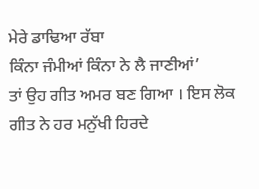ਮੇਰੇ ਡਾਢਿਆ ਰੱਬਾ
ਕਿੰਨਾ ਜੰਮੀਆਂ ਕਿੰਨਾ ਨੇ ਲੈ ਜਾਣੀਆਂ’
ਤਾਂ ਉਹ ਗੀਤ ਅਮਰ ਬਣ ਗਿਆ । ਇਸ ਲੋਕ ਗੀਤ ਨੇ ਹਰ ਮਨੁੱਖੀ ਹਿਰਦੇ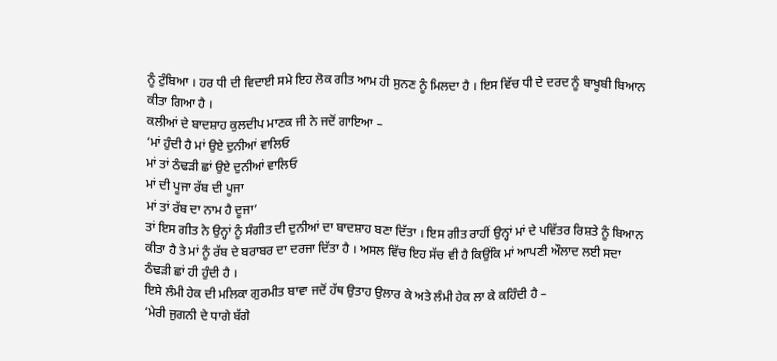ਨੂੰ ਟੁੰਬਿਆ । ਹਰ ਧੀ ਦੀ ਵਿਦਾਈ ਸਮੇ ਇਹ ਲੋਕ ਗੀਤ ਆਮ ਹੀ ਸੁਨਣ ਨੂੰ ਮਿਲਦਾ ਹੈ । ਇਸ ਵਿੱਚ ਧੀ ਦੇ ਦਰਦ ਨੂੰ ਬਾਖੂਬੀ ਬਿਆਨ ਕੀਤਾ ਗਿਆ ਹੈ ।
ਕਲੀਆਂ ਦੇ ਬਾਦਸ਼ਾਹ ਕੁਲਦੀਪ ਮਾਣਕ ਜੀ ਨੇ ਜਦੋਂ ਗਾਇਆ –
‘ਮਾਂ ਹੁੰਦੀ ਹੈ ਮਾਂ ਉਏ ਦੁਨੀਆਂ ਵਾਲਿਓ
ਮਾਂ ਤਾਂ ਠੰਢੜੀ ਛਾਂ ਉਏ ਦੁਨੀਆਂ ਵਾਲਿਓ
ਮਾਂ ਦੀ ਪੂਜਾ ਰੱਬ ਦੀ ਪੂਜਾ
ਮਾਂ ਤਾਂ ਰੱਬ ਦਾ ਨਾਮ ਹੈ ਦੂਜਾ’
ਤਾਂ ਇਸ ਗੀਤ ਨੇ ਉਨ੍ਹਾਂ ਨੂੰ ਸੰਗੀਤ ਦੀ ਦੁਨੀਆਂ ਦਾ ਬਾਦਸ਼ਾਹ ਬਣਾ ਦਿੱਤਾ । ਇਸ ਗੀਤ ਰਾਹੀਂ ਉਨ੍ਹਾਂ ਮਾਂ ਦੇ ਪਵਿੱਤਰ ਰਿਸ਼ਤੇ ਨੂੰ ਬਿਆਨ ਕੀਤਾ ਹੈ ਤੇ ਮਾਂ ਨੂੰ ਰੱਬ ਦੇ ਬਰਾਬਰ ਦਾ ਦਰਜਾ ਦਿੱਤਾ ਹੈ । ਅਸਲ ਵਿੱਚ ਇਹ ਸੱਚ ਵੀ ਹੈ ਕਿਉਂਕਿ ਮਾਂ ਆਪਣੀ ਔਲਾਦ ਲਈ ਸਦਾ ਠੰਢੜੀ ਛਾਂ ਹੀ ਹੁੰਦੀ ਹੈ ।
ਇਸੇ ਲੰਮੀ ਹੇਕ ਦੀ ਮਲਿਕਾ ਗੁਰਮੀਤ ਬਾਵਾ ਜਦੋਂ ਹੱਥ ਉਤਾਹ ਉਲਾਰ ਕੇ ਅਤੇ ਲੰਮੀ ਹੇਕ ਲਾ ਕੇ ਕਹਿੰਦੀ ਹੈ –
‘ਮੇਰੀ ਜੁਗਨੀ ਦੇ ਧਾਗੇ ਬੱਗੇ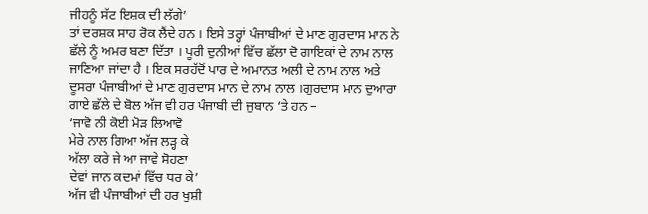ਜੀਹਨੂੰ ਸੱਟ ਇਸ਼ਕ ਦੀ ਲੱਗੇ’
ਤਾਂ ਦਰਸ਼ਕ ਸਾਹ ਰੋਕ ਲੈਂਦੇ ਹਨ । ਇਸੇ ਤਰ੍ਹਾਂ ਪੰਜਾਬੀਆਂ ਦੇ ਮਾਣ ਗੁਰਦਾਸ ਮਾਨ ਨੇ ਛੱਲੇ ਨੂੰ ਅਮਰ ਬਣਾ ਦਿੱਤਾ । ਪੂਰੀ ਦੁਨੀਆਂ ਵਿੱਚ ਛੱਲਾ ਦੋ ਗਾਇਕਾਂ ਦੇ ਨਾਮ ਨਾਲ ਜਾਣਿਆ ਜਾਂਦਾ ਹੈ । ਇਕ ਸਰਹੱਦੋਂ ਪਾਰ ਦੇ ਅਮਾਨਤ ਅਲੀ ਦੇ ਨਾਮ ਨਾਲ ਅਤੇ ਦੂਸਰਾ ਪੰਜਾਬੀਆਂ ਦੇ ਮਾਣ ਗੁਰਦਾਸ ਮਾਨ ਦੇ ਨਾਮ ਨਾਲ ।ਗੁਰਦਾਸ ਮਾਨ ਦੁਆਰਾ ਗਾਏ ਛੱਲੇ ਦੇ ਬੋਲ ਅੱਜ ਵੀ ਹਰ ਪੰਜਾਬੀ ਦੀ ਜੁਬਾਨ ‘ਤੇ ਹਨ –
‘ਜਾਵੋ ਨੀ ਕੋਈ ਮੋੜ ਲਿਆਵੋ
ਮੇਰੇ ਨਾਲ ਗਿਆ ਅੱਜ ਲੜ੍ਹ ਕੇ
ਅੱਲਾ ਕਰੇ ਜੇ ਆ ਜਾਵੇ ਸੋਹਣਾ
ਦੇਵਾਂ ਜਾਨ ਕਦਮਾਂ ਵਿੱਚ ਧਰ ਕੇ’
ਅੱਜ ਵੀ ਪੰਜਾਬੀਆਂ ਦੀ ਹਰ ਖੁਸ਼ੀ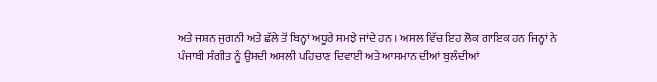ਅਤੇ ਜਸ਼ਨ ਜੁਗਨੀ ਅਤੇ ਛੱਲੇ ਤੋਂ ਬਿਨ੍ਹਾਂ ਅਧੂਰੇ ਸਮਝੇ ਜਾਂਦੇ ਹਨ । ਅਸਲ ਵਿੱਚ ਇਹ ਲੋਕ ਗਾਇਕ ਹਨ ਜਿਨ੍ਹਾਂ ਨੇ ਪੰਜਾਬੀ ਸੰਗੀਤ ਨੂੰ ਉਸਦੀ ਅਸਲੀ ਪਹਿਚਾਣ ਦਿਵਾਈ ਅਤੇ ਆਸਮਾਨ ਦੀਆਂ ਬੁਲੰਦੀਆਂ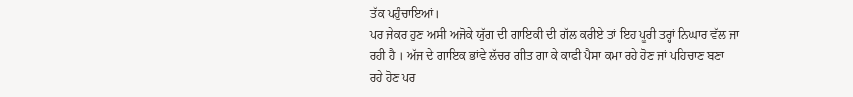ਤੱਕ ਪਹੁੰਚਾਇਆਂ।
ਪਰ ਜੇਕਰ ਹੁਣ ਅਸੀ ਅਜੋਕੇ ਯੁੱਗ ਦੀ ਗਾਇਕੀ ਦੀ ਗੱਲ ਕਰੀਏ ਤਾਂ ਇਹ ਪੂਰੀ ਤਰ੍ਹਾਂ ਨਿਘਾਰ ਵੱਲ ਜਾ ਰਹੀ ਹੈ । ਅੱਜ ਦੇ ਗਾਇਕ ਭਾਂਵੇ ਲੱਚਰ ਗੀਤ ਗਾ ਕੇ ਕਾਫੀ ਪੈਸਾ ਕਮਾ ਰਹੇ ਹੋਣ ਜਾਂ ਪਹਿਚਾਣ ਬਣਾ ਰਹੇ ਹੋਣ ਪਰ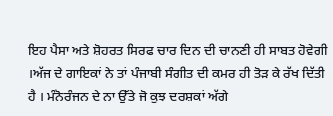ਇਹ ਪੈਸਾ ਅਤੇ ਸ਼ੋਹਰਤ ਸਿਰਫ ਚਾਰ ਦਿਨ ਦੀ ਚਾਨਣੀ ਹੀ ਸਾਬਤ ਹੋਵੇਗੀ ।ਅੱਜ ਦੇ ਗਾਇਕਾਂ ਨੇ ਤਾਂ ਪੰਜਾਬੀ ਸੰਗੀਤ ਦੀ ਕਮਰ ਹੀ ਤੋੜ ਕੇ ਰੱਖ ਦਿੱਤੀ ਹੈ । ਮੰਨੋਰੰਜਨ ਦੇ ਨਾ ਉੱਤੇ ਜੋ ਕੁਝ ਦਰਸ਼ਕਾਂ ਅੱਗੇ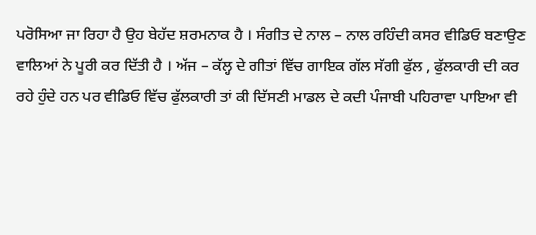ਪਰੋਸਿਆ ਜਾ ਰਿਹਾ ਹੈ ਉਹ ਬੇਹੱਦ ਸ਼ਰਮਨਾਕ ਹੈ । ਸੰਗੀਤ ਦੇ ਨਾਲ – ਨਾਲ ਰਹਿੰਦੀ ਕਸਰ ਵੀਡਿਓ ਬਣਾਉਣ ਵਾਲਿਆਂ ਨੇ ਪੂਰੀ ਕਰ ਦਿੱਤੀ ਹੈ । ਅੱਜ – ਕੱਲ੍ਹ ਦੇ ਗੀਤਾਂ ਵਿੱਚ ਗਾਇਕ ਗੱਲ ਸੱਗੀ ਫੁੱਲ , ਫੁੱਲਕਾਰੀ ਦੀ ਕਰ ਰਹੇ ਹੁੰਦੇ ਹਨ ਪਰ ਵੀਡਿਓ ਵਿੱਚ ਫੁੱਲਕਾਰੀ ਤਾਂ ਕੀ ਦਿੱਸਣੀ ਮਾਡਲ ਦੇ ਕਦੀ ਪੰਜਾਬੀ ਪਹਿਰਾਵਾ ਪਾਇਆ ਵੀ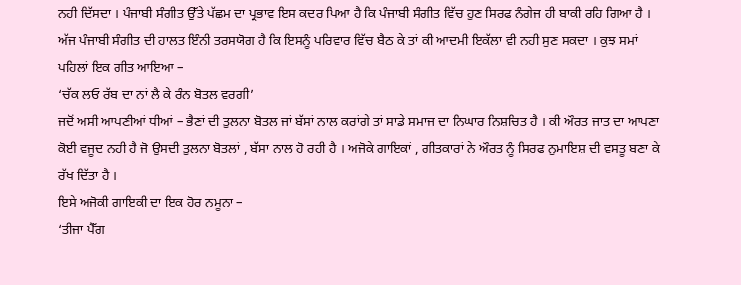ਨਹੀ ਦਿੱਸਦਾ । ਪੰਜਾਬੀ ਸੰਗੀਤ ਉੱਤੇ ਪੱਛਮ ਦਾ ਪ੍ਰਭਾਵ ਇਸ ਕਦਰ ਪਿਆ ਹੈ ਕਿ ਪੰਜਾਬੀ ਸੰਗੀਤ ਵਿੱਚ ਹੁਣ ਸਿਰਫ ਨੰਗੇਜ ਹੀ ਬਾਕੀ ਰਹਿ ਗਿਆ ਹੈ ।
ਅੱਜ ਪੰਜਾਬੀ ਸੰਗੀਤ ਦੀ ਹਾਲਤ ਇੰਨੀ ਤਰਸਯੋਗ ਹੈ ਕਿ ਇਸਨੂੰ ਪਰਿਵਾਰ ਵਿੱਚ ਬੈਠ ਕੇ ਤਾਂ ਕੀ ਆਦਮੀ ਇਕੱਲਾ ਵੀ ਨਹੀ ਸੁਣ ਸਕਦਾ । ਕੁਝ ਸਮਾਂ ਪਹਿਲਾਂ ਇਕ ਗੀਤ ਆਇਆ –
‘ਚੱਕ ਲਓ ਰੱਬ ਦਾ ਨਾਂ ਲੈ ਕੇ ਰੰਨ ਬੋਤਲ ਵਰਗੀ’
ਜਦੋਂ ਅਸੀ ਆਪਣੀਆਂ ਧੀਆਂ – ਭੈਣਾਂ ਦੀ ਤੁਲਨਾ ਬੋਤਲ ਜਾਂ ਬੱਸਾਂ ਨਾਲ ਕਰਾਂਗੇ ਤਾਂ ਸਾਡੇ ਸਮਾਜ ਦਾ ਨਿਘਾਰ ਨਿਸ਼ਚਿਤ ਹੈ । ਕੀ ਔਰਤ ਜਾਤ ਦਾ ਆਪਣਾ ਕੋਈ ਵਜੂਦ ਨਹੀ ਹੈ ਜੋ ਉਸਦੀ ਤੁਲਨਾ ਬੋਤਲਾਂ , ਬੱਸਾ ਨਾਲ ਹੋ ਰਹੀ ਹੈ । ਅਜੋਕੇ ਗਾਇਕਾਂ , ਗੀਤਕਾਰਾਂ ਨੇ ਔਰਤ ਨੂੰ ਸਿਰਫ ਨੁਮਾਇਸ਼ ਦੀ ਵਸਤੂ ਬਣਾ ਕੇ ਰੱਖ ਦਿੱਤਾ ਹੈ ।
ਇਸੇ ਅਜੋਕੀ ਗਾਇਕੀ ਦਾ ਇਕ ਹੋਰ ਨਮੂਨਾ –
‘ਤੀਜਾ ਪੈੱਗ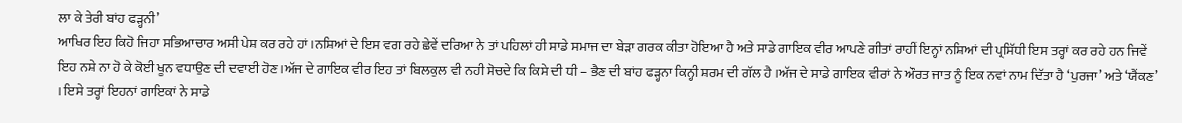ਲਾ ਕੇ ਤੇਰੀ ਬਾਂਹ ਫੜ੍ਹਨੀ’
ਆਖਿਰ ਇਹ ਕਿਹੋ ਜਿਹਾ ਸਭਿਆਚਾਰ ਅਸੀ ਪੇਸ਼ ਕਰ ਰਹੇ ਹਾਂ ।ਨਸ਼ਿਆਂ ਦੇ ਇਸ ਵਗ ਰਹੇ ਛੇਵੇਂ ਦਰਿਆ ਨੇ ਤਾਂ ਪਹਿਲਾਂ ਹੀ ਸਾਡੇ ਸਮਾਜ ਦਾ ਬੇੜਾ ਗਰਕ ਕੀਤਾ ਹੋਇਆ ਹੈ ਅਤੇ ਸਾਡੇ ਗਾਇਕ ਵੀਰ ਆਪਣੇ ਗੀਤਾਂ ਰਾਹੀਂ ਇਨ੍ਹਾਂ ਨਸ਼ਿਆਂ ਦੀ ਪ੍ਰਸਿੱਧੀ ਇਸ ਤਰ੍ਹਾਂ ਕਰ ਰਹੇ ਹਨ ਜਿਵੇਂ ਇਹ ਨਸ਼ੇ ਨਾ ਹੋ ਕੇ ਕੋਈ ਖੂਨ ਵਧਾਉਣ ਦੀ ਦਵਾਈ ਹੋਣ ।ਅੱਜ ਦੇ ਗਾਇਕ ਵੀਰ ਇਹ ਤਾਂ ਬਿਲਕੁਲ ਵੀ ਨਹੀ ਸੋਚਦੇ ਕਿ ਕਿਸੇ ਦੀ ਧੀ – ਭੈਣ ਦੀ ਬਾਂਹ ਫੜ੍ਹਨਾ ਕਿਨ੍ਹੀ ਸ਼ਰਮ ਦੀ ਗੱਲ ਹੈ ।ਅੱਜ ਦੇ ਸਾਡੇ ਗਾਇਕ ਵੀਰਾਂ ਨੇ ਔਰਤ ਜਾਤ ਨੂੰ ਇਕ ਨਵਾਂ ਨਾਮ ਦਿੱਤਾ ਹੈ ‘ਪੁਰਜਾ’ ਅਤੇ ‘ਯੈਂਕਣ’ । ਇਸੇ ਤਰ੍ਹਾਂ ਇਹਨਾਂ ਗਾਇਕਾਂ ਨੇ ਸਾਡੇ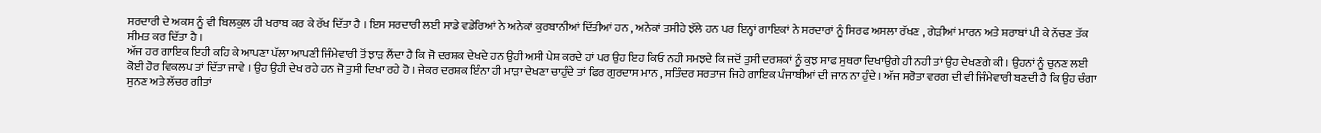ਸਰਦਾਰੀ ਦੇ ਅਕਸ ਨੂੰ ਵੀ ਬਿਲਕੁਲ ਹੀ ਖਰਾਬ ਕਰ ਕੇ ਰੱਖ ਦਿੱਤਾ ਹੈ । ਇਸ ਸਰਦਾਰੀ ਲਈ ਸਾਡੇ ਵਡੇਰਿਆਂ ਨੇ ਅਨੇਕਾਂ ਕੁਰਬਾਨੀਆਂ ਦਿੱਤੀਆਂ ਹਨ , ਅਨੇਕਾਂ ਤਸੀਹੇ ਝੱਲੇ ਹਨ ਪਰ ਇਨ੍ਹਾਂ ਗਾਇਕਾਂ ਨੇ ਸਰਦਾਰਾਂ ਨੂੰ ਸਿਰਫ ਅਸਲਾ ਰੱਖਣ , ਗੇੜੀਆਂ ਮਾਰਨ ਅਤੇ ਸ਼ਰਾਬਾਂ ਪੀ ਕੇ ਨੱਚਣ ਤੱਕ ਸੀਮਤ ਕਰ ਦਿੱਤਾ ਹੈ ।
ਅੱਜ ਹਰ ਗਾਇਕ ਇਹੀ ਕਹਿ ਕੇ ਆਪਣਾ ਪੱਲਾ ਆਪਣੀ ਜਿੰਮੇਵਾਰੀ ਤੋਂ ਝਾੜ ਲੈਂਦਾ ਹੈ ਕਿ ਜੋ ਦਰਸ਼ਕ ਦੇਖਦੇ ਹਨ ਉਹੀ ਅਸੀ ਪੇਸ਼ ਕਰਦੇ ਹਾਂ ਪਰ ਉਹ ਇਹ ਕਿਓ ਨਹੀ ਸਮਝਦੇ ਕਿ ਜਦੋਂ ਤੁਸੀ ਦਰਸ਼ਕਾਂ ਨੂੰ ਕੁਝ ਸਾਫ ਸੁਥਰਾ ਦਿਖਾਉਗੇ ਹੀ ਨਹੀ ਤਾਂ ਉਹ ਦੇਖਣਗੇ ਕੀ । ਉਹਨਾਂ ਨੂੰ ਚੁਨਣ ਲਈ ਕੋਈ ਹੋਰ ਵਿਕਲਪ ਤਾਂ ਦਿੱਤਾ ਜਾਵੇ । ਉਹ ਉਹੀ ਦੇਖ ਰਹੇ ਹਨ ਜੋ ਤੁਸੀ ਦਿਖਾ ਰਹੇ ਹੋ । ਜੇਕਰ ਦਰਸ਼ਕ ਇੰਨਾ ਹੀ ਮਾੜਾ ਦੇਖਣਾ ਚਾਹੁੰਦੇ ਤਾਂ ਫਿਰ ਗੁਰਦਾਸ ਮਾਨ , ਸਤਿੰਦਰ ਸਰਤਾਜ ਜਿਹੇ ਗਾਇਕ ਪੰਜਾਬੀਆਂ ਦੀ ਜਾਨ ਨਾ ਹੁੰਦੇ । ਅੱਜ ਸਰੋਤਾ ਵਰਗ ਦੀ ਵੀ ਜਿੰਮੇਵਾਰੀ ਬਣਦੀ ਹੈ ਕਿ ਉਹ ਚੰਗਾ ਸੁਨਣ ਅਤੇ ਲੱਚਰ ਗੀਤਾਂ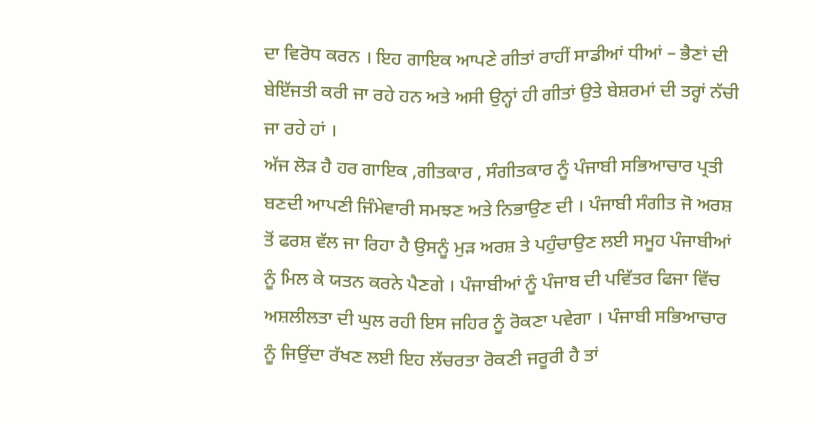ਦਾ ਵਿਰੋਧ ਕਰਨ । ਇਹ ਗਾਇਕ ਆਪਣੇ ਗੀਤਾਂ ਰਾਹੀਂ ਸਾਡੀਆਂ ਧੀਆਂ – ਭੈਣਾਂ ਦੀ ਬੇਇੱਜਤੀ ਕਰੀ ਜਾ ਰਹੇ ਹਨ ਅਤੇ ਅਸੀ ਉਨ੍ਹਾਂ ਹੀ ਗੀਤਾਂ ਉਤੇ ਬੇਸ਼ਰਮਾਂ ਦੀ ਤਰ੍ਹਾਂ ਨੱਚੀ ਜਾ ਰਹੇ ਹਾਂ ।
ਅੱਜ ਲੋੜ ਹੈ ਹਰ ਗਾਇਕ ,ਗੀਤਕਾਰ , ਸੰਗੀਤਕਾਰ ਨੂੰ ਪੰਜਾਬੀ ਸਭਿਆਚਾਰ ਪ੍ਰਤੀ ਬਣਦੀ ਆਪਣੀ ਜਿੰਮੇਵਾਰੀ ਸਮਝਣ ਅਤੇ ਨਿਭਾਉਣ ਦੀ । ਪੰਜਾਬੀ ਸੰਗੀਤ ਜੋ ਅਰਸ਼ ਤੋਂ ਫਰਸ਼ ਵੱਲ ਜਾ ਰਿਹਾ ਹੈ ਉਸਨੂੰ ਮੁੜ ਅਰਸ਼ ਤੇ ਪਹੁੰਚਾਉਣ ਲਈ ਸਮੂਹ ਪੰਜਾਬੀਆਂ ਨੂੰ ਮਿਲ ਕੇ ਯਤਨ ਕਰਨੇ ਪੈਣਗੇ । ਪੰਜਾਬੀਆਂ ਨੂੰ ਪੰਜਾਬ ਦੀ ਪਵਿੱਤਰ ਫਿਜਾ ਵਿੱਚ ਅਸ਼ਲੀਲਤਾ ਦੀ ਘੁਲ ਰਹੀ ਇਸ ਜਹਿਰ ਨੂੰ ਰੋਕਣਾ ਪਵੇਗਾ । ਪੰਜਾਬੀ ਸਭਿਆਚਾਰ ਨੂੰ ਜਿਉਂਦਾ ਰੱਖਣ ਲਈ ਇਹ ਲੱਚਰਤਾ ਰੋਕਣੀ ਜਰੂਰੀ ਹੈ ਤਾਂ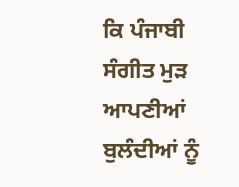ਕਿ ਪੰਜਾਬੀ ਸੰਗੀਤ ਮੁੜ ਆਪਣੀਆਂ ਬੁਲੰਦੀਆਂ ਨੂੰ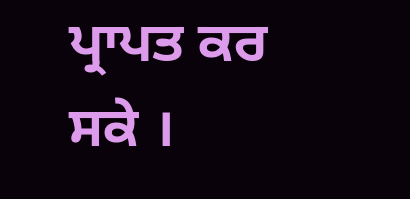ਪ੍ਰਾਪਤ ਕਰ ਸਕੇ ।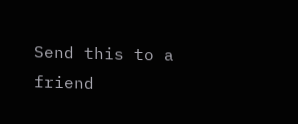Send this to a friend